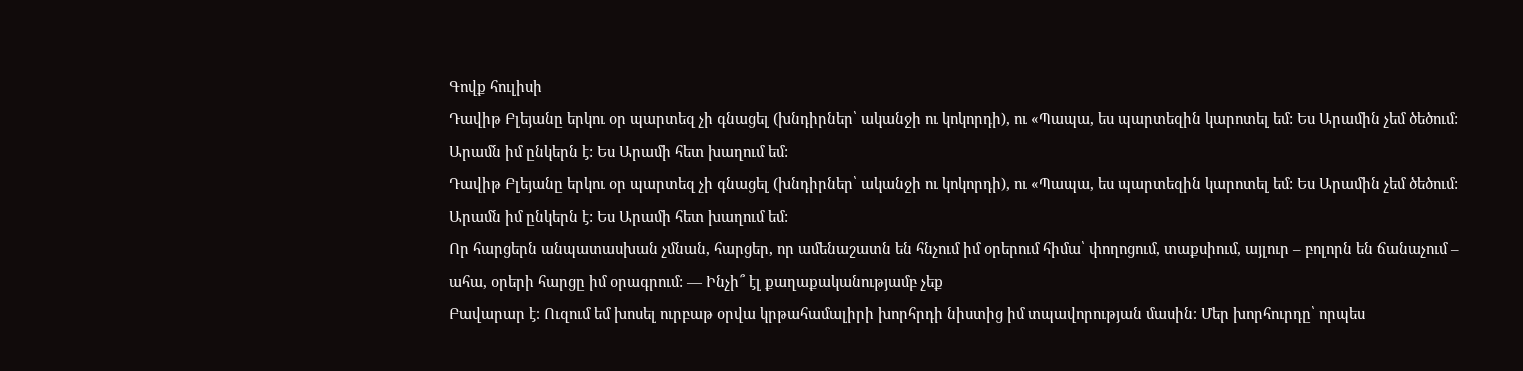Գովք հուլիսի
Դավիթ Բլեյանը երկու օր պարտեզ չի գնացել (խնդիրներ՝ ականջի ու կոկորդի), ու «Պապա, ես պարտեզին կարոտել եմ: Ես Արամին չեմ ծեծում: Արամն իմ ընկերն է: Ես Արամի հետ խաղում եմ:
Դավիթ Բլեյանը երկու օր պարտեզ չի գնացել (խնդիրներ՝ ականջի ու կոկորդի), ու «Պապա, ես պարտեզին կարոտել եմ: Ես Արամին չեմ ծեծում: Արամն իմ ընկերն է: Ես Արամի հետ խաղում եմ:
Որ հարցերն անպատասխան չմնան, հարցեր, որ ամենաշատն են հնչում իմ օրերում հիմա՝ փողոցում, տաքսիում, այլուր – բոլորն են ճանաչում – ահա, օրերի հարցը իմ օրագրում: — Ինչի՞ էլ քաղաքականությամբ չեք
Բավարար է։ Ուզում եմ խոսել ուրբաթ օրվա կրթահամալիրի խորհրդի նիստից իմ տպավորության մասին։ Մեր խորհուրդը՝ որպես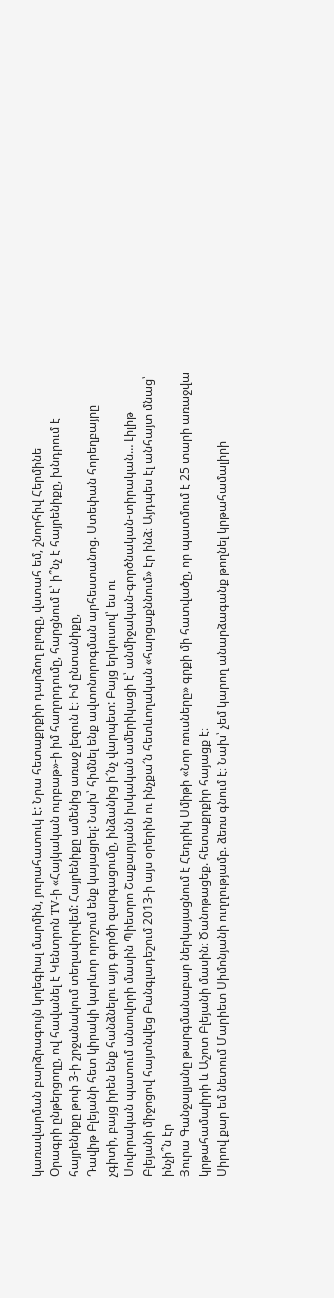կառավարման բարձրագույն կոլեգիալ մարմին, յուրահատուկ է: Նրա հետաքրքիր դարձող բլոգը, վստահ եմ, շնորհիվ Հերմինե
Օրագրի ընթերցողը, ով հավանել է Կենտրոն TV-ի «Հայկական ուրբաթ»-ի իմ հաղորդումը, հարցնում է՝ ի՞նչ է հայրենիքը, խնդրում է հայրենիքը թոփ 3-ի շրջանակում տեղավորվեմ: Հայրենիքը ամենից առաջ լեզուն է։ Իմ ընտանիքը,
Դավիթ Բլեյանի հետ կիրակի կարևոր որոշում ենք կայացրել: Նախ՝ հիմնել ենք ավտոնորոգման արհեստանոց. Ստեփան հորեղբայրը չգիտի, բայց իրեն ենք հանձնելու այդ գործի զարգացումը, ինձանից ի՜նչ վարպետ: Բայց երկուսով՝ ես ու
Սովորական պատում անսովորի մասին Պիետրո Շաքարյանն իսկական ամերիկացի է՝ անմիջական-գործնական-տիրական… Լիլիթ Բլեյանի միջոցով հայտնվեց Բանգլադեշում 2013-ի այս օրերին ու ինչքա՜ն հետևողական «հարցաքննում» էր ինձ։ Այդպես էլ անհայտ մնաց՝ ինչի՞ն էր
Յուրա Գանջալյանը թարգմանաբար ներկայացնում է Հեդրիկ Սմիթի «Նոր ռուսները» գրքի մի հատվածը, որ պատմում է 25 տարի առաջվա կրթահամալիրի և Աշոտ Բլեյանի մասին։ Ծանոթացեք. հետաքրքիր հայացք է։
Սիրով քար եմ նետում Մարիետ Սիմոնյանի ուղղությամբ. ձեռս գնում է։ Նախ՝ չեմ կարող անարձագանք թողնել կրթահամալիրի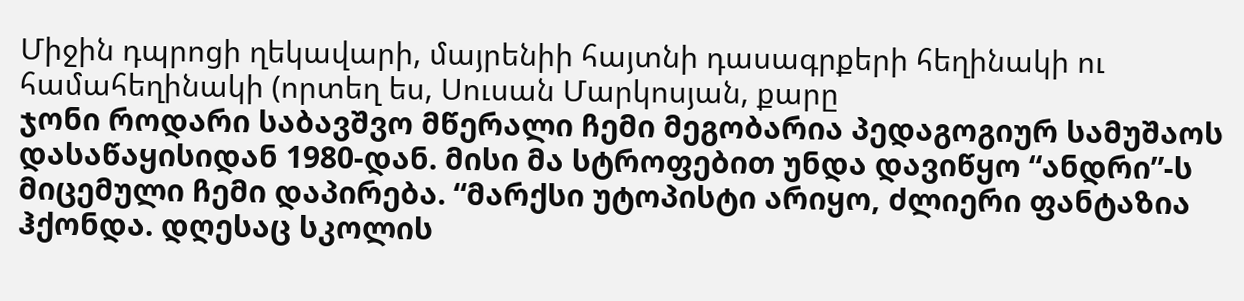Միջին դպրոցի ղեկավարի, մայրենիի հայտնի դասագրքերի հեղինակի ու համահեղինակի (որտեղ ես, Սուսան Մարկոսյան, քարը
ჯონი როდარი საბავშვო მწერალი ჩემი მეგობარია პედაგოგიურ სამუშაოს დასაწაყისიდან 1980-დან. მისი მა სტროფებით უნდა დავიწყო “ანდრი”-ს მიცემული ჩემი დაპირება. “მარქსი უტოპისტი არიყო, ძლიერი ფანტაზია ჰქონდა. დღესაც სკოლის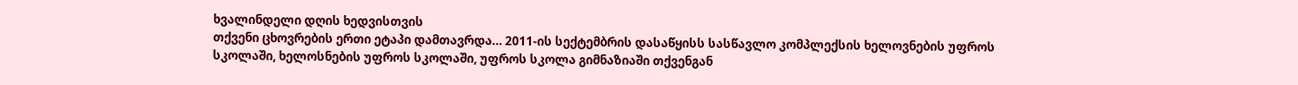ხვალინდელი დღის ხედვისთვის
თქვენი ცხოვრების ერთი ეტაპი დამთავრდა… 2011-ის სექტემბრის დასაწყისს სასწავლო კომპლექსის ხელოვნების უფროს სკოლაში, ხელოსნების უფროს სკოლაში, უფროს სკოლა გიმნაზიაში თქვენგან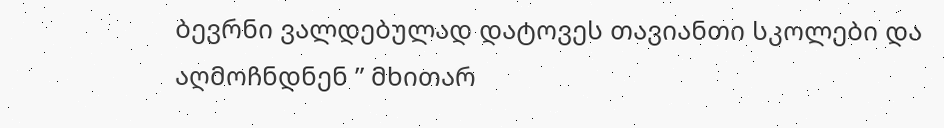ბევრნი ვალდებულად დატოვეს თავიანთი სკოლები და აღმოჩნდნენ ” მხითარ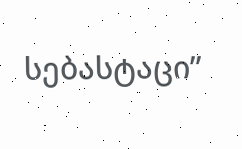სებასტაცი”